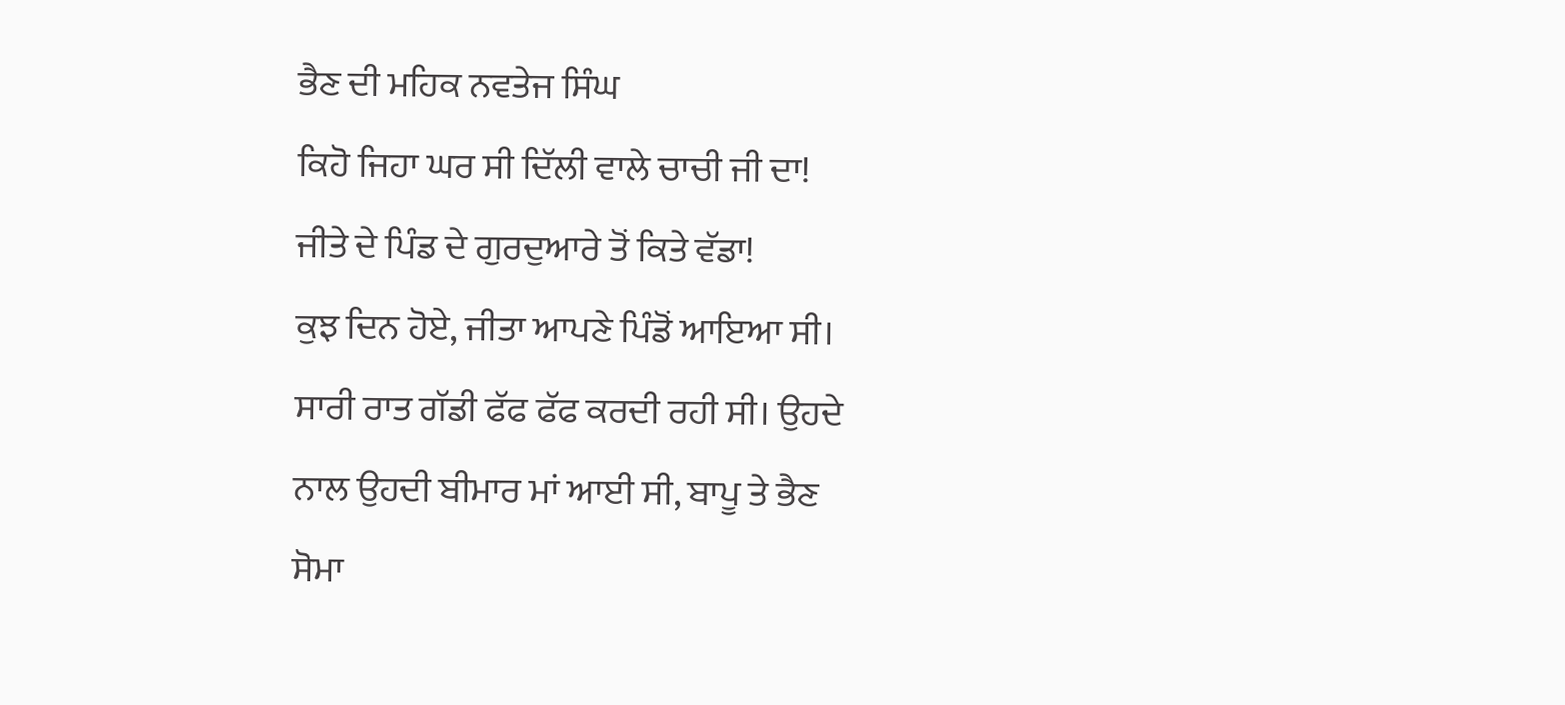ਭੈਣ ਦੀ ਮਹਿਕ ਨਵਤੇਜ ਸਿੰਘ
ਕਿਹੋ ਜਿਹਾ ਘਰ ਸੀ ਦਿੱਲੀ ਵਾਲੇ ਚਾਚੀ ਜੀ ਦਾ!
ਜੀਤੇ ਦੇ ਪਿੰਡ ਦੇ ਗੁਰਦੁਆਰੇ ਤੋਂ ਕਿਤੇ ਵੱਡਾ!
ਕੁਝ ਦਿਨ ਹੋਏ, ਜੀਤਾ ਆਪਣੇ ਪਿੰਡੋਂ ਆਇਆ ਸੀ।
ਸਾਰੀ ਰਾਤ ਗੱਡੀ ਫੱਫ ਫੱਫ ਕਰਦੀ ਰਹੀ ਸੀ। ਉਹਦੇ
ਨਾਲ ਉਹਦੀ ਬੀਮਾਰ ਮਾਂ ਆਈ ਸੀ, ਬਾਪੂ ਤੇ ਭੈਣ
ਸੋਮਾ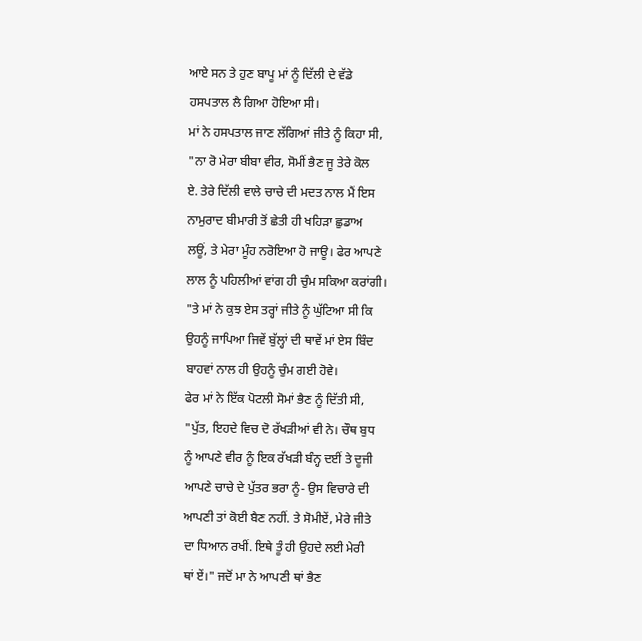ਆਏ ਸਨ ਤੇ ਹੁਣ ਬਾਪੂ ਮਾਂ ਨੂੰ ਦਿੱਲੀ ਦੇ ਵੱਡੇ
ਹਸਪਤਾਲ ਲੈ ਗਿਆ ਹੋਇਆ ਸੀ।
ਮਾਂ ਨੇ ਹਸਪਤਾਲ ਜਾਣ ਲੱਗਿਆਂ ਜੀਤੇ ਨੂੰ ਕਿਹਾ ਸੀ,
"ਨਾ ਰੋ ਮੇਰਾ ਬੀਬਾ ਵੀਰ, ਸੋਮੀਂ ਭੈਣ ਜੂ ਤੇਰੇ ਕੋਲ
ਏ. ਤੇਰੇ ਦਿੱਲੀ ਵਾਲੇ ਚਾਚੇ ਦੀ ਮਦਤ ਨਾਲ ਮੈਂ ਇਸ
ਨਾਮੁਰਾਦ ਬੀਮਾਰੀ ਤੋਂ ਛੇਤੀ ਹੀ ਖਹਿੜਾ ਛੁਡਾਅ
ਲਊਂ, ਤੇ ਮੇਰਾ ਮੂੰਹ ਨਰੋਇਆ ਹੋ ਜਾਊ। ਫੇਰ ਆਪਣੇ
ਲਾਲ ਨੂੰ ਪਹਿਲੀਆਂ ਵਾਂਗ ਹੀ ਚੁੰਮ ਸਕਿਆ ਕਰਾਂਗੀ।
"ਤੇ ਮਾਂ ਨੇ ਕੁਝ ਏਸ ਤਰ੍ਹਾਂ ਜੀਤੇ ਨੂੰ ਘੁੱਟਿਆ ਸੀ ਕਿ
ਉਹਨੂੰ ਜਾਪਿਆ ਜਿਵੇਂ ਬੁੱਲ੍ਹਾਂ ਦੀ ਥਾਵੇਂ ਮਾਂ ਏਸ ਬਿੰਦ
ਬਾਹਵਾਂ ਨਾਲ ਹੀ ਉਹਨੂੰ ਚੁੰਮ ਗਈ ਹੋਵੇ।
ਫੇਰ ਮਾਂ ਨੇ ਇੱਕ ਪੋਟਲੀ ਸੋਮਾਂ ਭੈਣ ਨੂੰ ਦਿੱਤੀ ਸੀ,
"ਪੁੱਤ, ਇਹਦੇ ਵਿਚ ਦੋ ਰੱਖੜੀਆਂ ਵੀ ਨੇ। ਚੌਥ ਬੁਧ
ਨੂੰ ਆਪਣੇ ਵੀਰ ਨੂੰ ਇਕ ਰੱਖੜੀ ਬੰਨ੍ਹ ਦਈਂ ਤੇ ਦੂਜੀ
ਆਪਣੇ ਚਾਚੇ ਦੇ ਪੁੱਤਰ ਭਰਾ ਨੂੰ- ਉਸ ਵਿਚਾਰੇ ਦੀ
ਆਪਣੀ ਤਾਂ ਕੋਈ ਬੈਣ ਨਹੀਂ. ਤੇ ਸੋਮੀਏਂ, ਮੇਰੇ ਜੀਤੇ
ਦਾ ਧਿਆਨ ਰਖੀਂ. ਇਥੇ ਤੂੰ ਹੀ ਉਹਦੇ ਲਈ ਮੇਰੀ
ਥਾਂ ਏਂ।" ਜਦੋਂ ਮਾ ਨੇ ਆਪਣੀ ਥਾਂ ਭੈਣ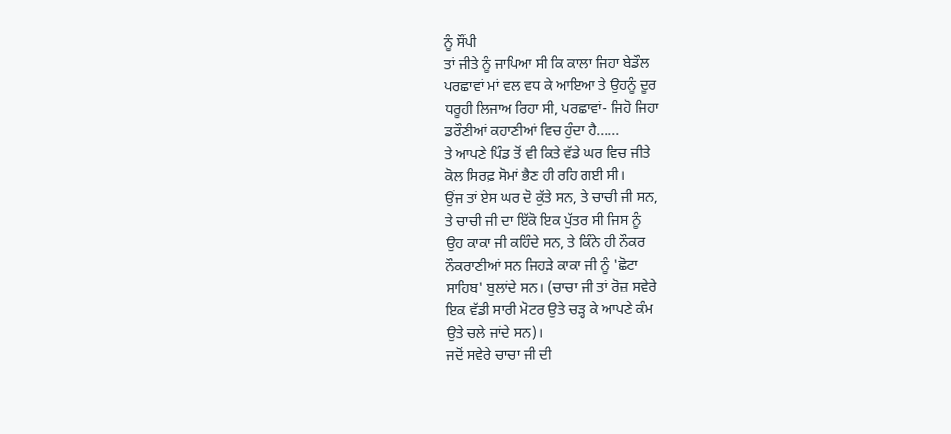ਨੂੰ ਸੌਂਪੀ
ਤਾਂ ਜੀਤੇ ਨੂੰ ਜਾਪਿਆ ਸੀ ਕਿ ਕਾਲਾ ਜਿਹਾ ਬੇਡੌਲ
ਪਰਛਾਵਾਂ ਮਾਂ ਵਲ ਵਧ ਕੇ ਆਇਆ ਤੇ ਉਹਨੂੰ ਦੂਰ
ਧਰੂਹੀ ਲਿਜਾਅ ਰਿਹਾ ਸੀ, ਪਰਛਾਵਾਂ- ਜਿਹੋ ਜਿਹਾ
ਡਰੌਣੀਆਂ ਕਹਾਣੀਆਂ ਵਿਚ ਹੁੰਦਾ ਹੈ......
ਤੇ ਆਪਣੇ ਪਿੰਡ ਤੋਂ ਵੀ ਕਿਤੇ ਵੱਡੇ ਘਰ ਵਿਚ ਜੀਤੇ
ਕੋਲ ਸਿਰਫ਼ ਸੋਮਾਂ ਭੈਣ ਹੀ ਰਹਿ ਗਈ ਸੀ।
ਉਂਜ ਤਾਂ ਏਸ ਘਰ ਦੋ ਕੁੱਤੇ ਸਨ, ਤੇ ਚਾਚੀ ਜੀ ਸਨ,
ਤੇ ਚਾਚੀ ਜੀ ਦਾ ਇੱਕੋ ਇਕ ਪੁੱਤਰ ਸੀ ਜਿਸ ਨੂੰ
ਉਹ ਕਾਕਾ ਜੀ ਕਹਿੰਦੇ ਸਨ, ਤੇ ਕਿੰਨੇ ਹੀ ਨੌਕਰ
ਨੌਕਰਾਣੀਆਂ ਸਨ ਜਿਹੜੇ ਕਾਕਾ ਜੀ ਨੂੰ 'ਛੋਟਾ
ਸਾਹਿਬ' ਬੁਲਾਂਦੇ ਸਨ। (ਚਾਚਾ ਜੀ ਤਾਂ ਰੋਜ਼ ਸਵੇਰੇ
ਇਕ ਵੱਡੀ ਸਾਰੀ ਮੋਟਰ ਉਤੇ ਚੜ੍ਹ ਕੇ ਆਪਣੇ ਕੰਮ
ਉਤੇ ਚਲੇ ਜਾਂਦੇ ਸਨ)।
ਜਦੋਂ ਸਵੇਰੇ ਚਾਚਾ ਜੀ ਦੀ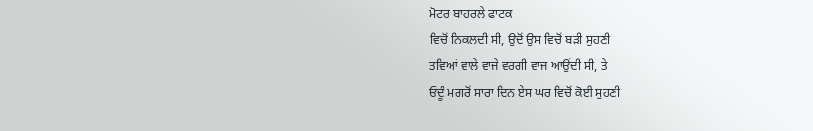ਮੋਟਰ ਬਾਹਰਲੇ ਫਾਟਕ
ਵਿਚੋਂ ਨਿਕਲਦੀ ਸੀ, ਉਦੋਂ ਉਸ ਵਿਚੋਂ ਬੜੀ ਸੁਹਣੀ
ਤਵਿਆਂ ਵਾਲੇ ਵਾਜੇ ਵਰਗੀ ਵਾਜ ਆਉਂਦੀ ਸੀ, ਤੇ
ਓਦੂੰ ਮਗਰੋਂ ਸਾਰਾ ਦਿਨ ਏਸ ਘਰ ਵਿਚੋਂ ਕੋਈ ਸੁਹਣੀ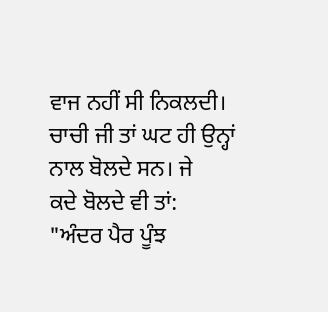ਵਾਜ ਨਹੀਂ ਸੀ ਨਿਕਲਦੀ।
ਚਾਚੀ ਜੀ ਤਾਂ ਘਟ ਹੀ ਉਨ੍ਹਾਂ ਨਾਲ ਬੋਲਦੇ ਸਨ। ਜੇ
ਕਦੇ ਬੋਲਦੇ ਵੀ ਤਾਂ:
"ਅੰਦਰ ਪੈਰ ਪੂੰਝ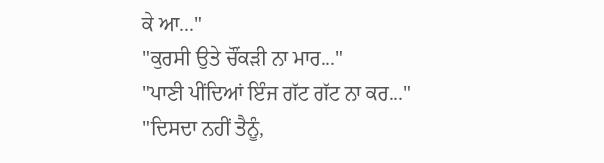ਕੇ ਆ..."
"ਕੁਰਸੀ ਉਤੇ ਚੌਂਕੜੀ ਨਾ ਮਾਰ..."
"ਪਾਣੀ ਪੀਂਦਿਆਂ ਇੰਜ ਗੱਟ ਗੱਟ ਨਾ ਕਰ..."
"ਦਿਸਦਾ ਨਹੀਂ ਤੈਨੂੰ,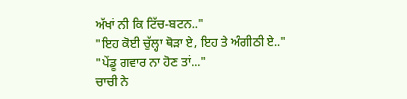ਅੱਖਾਂ ਨੀ ਕਿ ਟਿੱਚ-ਬਟਨ.."
"ਇਹ ਕੋਈ ਚੁੱਲ੍ਹਾ ਥੋੜਾ ਏ, ਇਹ ਤੇ ਅੰਗੀਠੀ ਏ.."
"ਪੇਂਡੂ ਗਵਾਰ ਨਾ ਹੋਣ ਤਾਂ..."
ਚਾਚੀ ਨੇ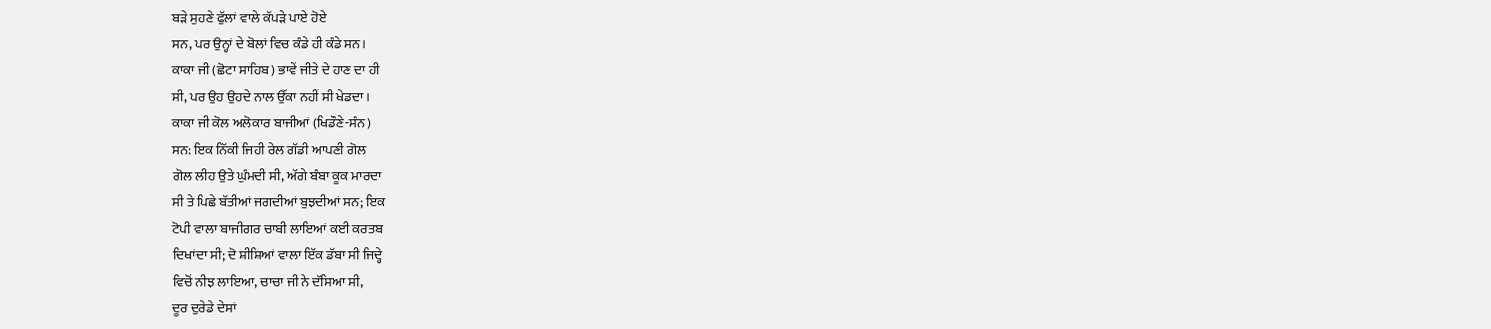ਬੜੇ ਸੁਹਣੇ ਫੁੱਲਾਂ ਵਾਲੇ ਕੱਪੜੇ ਪਾਏ ਹੋਏ
ਸਨ, ਪਰ ਉਨ੍ਹਾਂ ਦੇ ਬੋਲਾਂ ਵਿਚ ਕੰਡੇ ਹੀ ਕੰਡੇ ਸਨ।
ਕਾਕਾ ਜੀ (ਛੋਟਾ ਸਾਹਿਬ) ਭਾਵੇਂ ਜੀਤੇ ਦੇ ਹਾਣ ਦਾ ਹੀ
ਸੀ, ਪਰ ਉਹ ਉਹਦੇ ਨਾਲ ਉੱਕਾ ਨਹੀਂ ਸੀ ਖੇਡਦਾ।
ਕਾਕਾ ਜੀ ਕੋਲ ਅਲੋਕਾਰ ਬਾਜੀਆਂ (ਖਿਡੌਣੇ-ਸੰਨ)
ਸਨ: ਇਕ ਨਿੱਕੀ ਜਿਹੀ ਰੇਲ ਗੱਡੀ ਆਪਣੀ ਗੋਲ
ਗੋਲ ਲੀਹ ਉਤੇ ਘੁੰਮਦੀ ਸੀ, ਅੱਗੇ ਬੰਬਾ ਕੂਕ ਮਾਰਦਾ
ਸੀ ਤੇ ਪਿਛੇ ਬੱਤੀਆਂ ਜਗਦੀਆਂ ਬੁਝਦੀਆਂ ਸਨ; ਇਕ
ਟੋਪੀ ਵਾਲਾ ਬਾਜੀਗਰ ਚਾਬੀ ਲਾਇਆਂ ਕਈ ਕਰਤਬ
ਦਿਖਾਂਦਾ ਸੀ; ਦੋ ਸ਼ੀਸ਼ਿਆਂ ਵਾਲਾ ਇੱਕ ਡੱਬਾ ਸੀ ਜਿਦ੍ਹੇ
ਵਿਚੋਂ ਨੀਝ ਲਾਇਆ, ਚਾਚਾ ਜੀ ਨੇ ਦੱਸਿਆ ਸੀ,
ਦੂਰ ਦੁਰੇਡੇ ਦੇਸਾਂ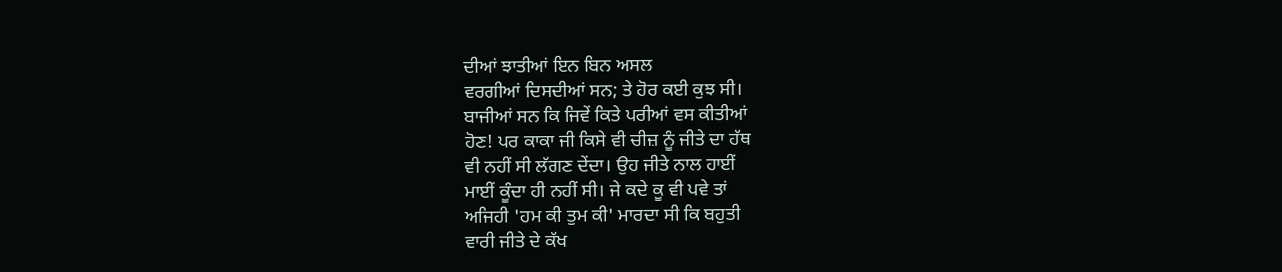ਦੀਆਂ ਝਾਤੀਆਂ ਇਨ ਬਿਨ ਅਸਲ
ਵਰਗੀਆਂ ਦਿਸਦੀਆਂ ਸਨ; ਤੇ ਹੋਰ ਕਈ ਕੁਝ ਸੀ।
ਬਾਜੀਆਂ ਸਨ ਕਿ ਜਿਵੇਂ ਕਿਤੇ ਪਰੀਆਂ ਵਸ ਕੀਤੀਆਂ
ਹੋਣ! ਪਰ ਕਾਕਾ ਜੀ ਕਿਸੇ ਵੀ ਚੀਜ਼ ਨੂੰ ਜੀਤੇ ਦਾ ਹੱਥ
ਵੀ ਨਹੀਂ ਸੀ ਲੱਗਣ ਦੇਂਦਾ। ਉਹ ਜੀਤੇ ਨਾਲ ਹਾਈਂ
ਮਾਈਂ ਕੂੰਦਾ ਹੀ ਨਹੀਂ ਸੀ। ਜੇ ਕਦੇ ਕੂ ਵੀ ਪਵੇ ਤਾਂ
ਅਜਿਹੀ 'ਹਮ ਕੀ ਤੁਮ ਕੀ' ਮਾਰਦਾ ਸੀ ਕਿ ਬਹੁਤੀ
ਵਾਰੀ ਜੀਤੇ ਦੇ ਕੱਖ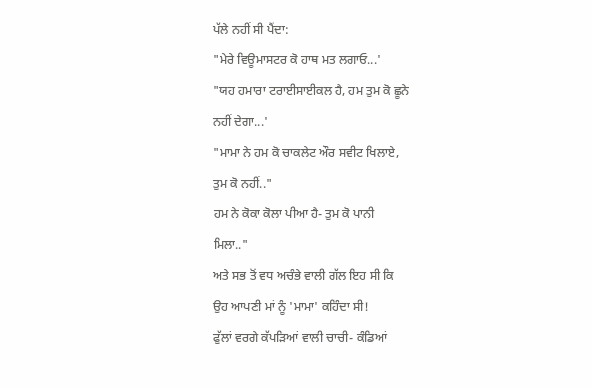ਪੱਲੇ ਨਹੀਂ ਸੀ ਪੈਂਦਾ:
"ਮੇਰੇ ਵਿਊਮਾਸਟਰ ਕੋ ਹਾਥ ਮਤ ਲਗਾਓ...'
"ਯਹ ਹਮਾਰਾ ਟਰਾਈਸਾਈਕਲ ਹੈ, ਹਮ ਤੁਮ ਕੋ ਛੂਨੇ
ਨਹੀਂ ਦੇਗਾ...'
"ਮਾਮਾ ਨੇ ਹਮ ਕੋ ਚਾਕਲੇਟ ਔਰ ਸਵੀਟ ਖਿਲਾਏ,
ਤੁਮ ਕੋ ਨਹੀਂ.."
ਹਮ ਨੇ ਕੋਕਾ ਕੋਲਾ ਪੀਆ ਹੈ- ਤੁਮ ਕੋ ਪਾਨੀ
ਮਿਲਾ.."
ਅਤੇ ਸਭ ਤੋਂ ਵਧ ਅਚੰਭੇ ਵਾਲੀ ਗੱਲ ਇਹ ਸੀ ਕਿ
ਉਹ ਆਪਣੀ ਮਾਂ ਨੂੰ 'ਮਾਮਾ' ਕਹਿੰਦਾ ਸੀ!
ਫੁੱਲਾਂ ਵਰਗੇ ਕੱਪੜਿਆਂ ਵਾਲੀ ਚਾਚੀ- ਕੰਡਿਆਂ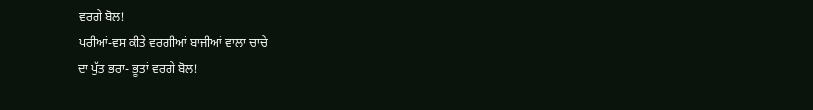ਵਰਗੇ ਬੋਲ!
ਪਰੀਆਂ-ਵਸ ਕੀਤੇ ਵਰਗੀਆਂ ਬਾਜੀਆਂ ਵਾਲਾ ਚਾਚੇ
ਦਾ ਪੁੱਤ ਭਰਾ- ਭੂਤਾਂ ਵਰਗੇ ਬੋਲ!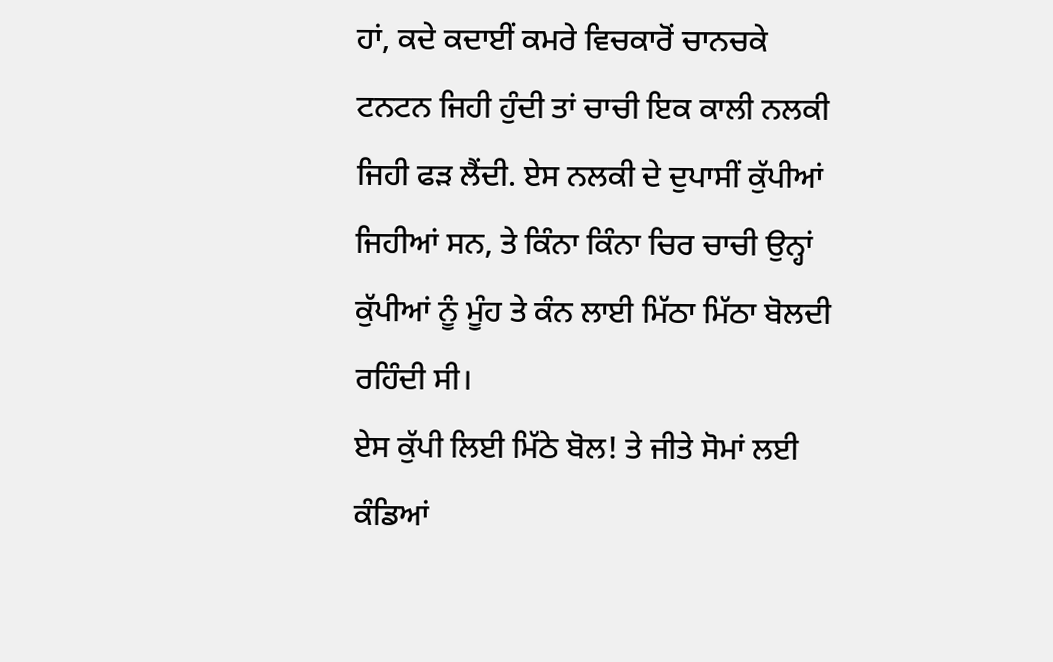ਹਾਂ, ਕਦੇ ਕਦਾਈਂ ਕਮਰੇ ਵਿਚਕਾਰੋਂ ਚਾਨਚਕੇ
ਟਨਟਨ ਜਿਹੀ ਹੁੰਦੀ ਤਾਂ ਚਾਚੀ ਇਕ ਕਾਲੀ ਨਲਕੀ
ਜਿਹੀ ਫੜ ਲੈਂਦੀ. ਏਸ ਨਲਕੀ ਦੇ ਦੁਪਾਸੀਂ ਕੁੱਪੀਆਂ
ਜਿਹੀਆਂ ਸਨ, ਤੇ ਕਿੰਨਾ ਕਿੰਨਾ ਚਿਰ ਚਾਚੀ ਉਨ੍ਹਾਂ
ਕੁੱਪੀਆਂ ਨੂੰ ਮੂੰਹ ਤੇ ਕੰਨ ਲਾਈ ਮਿੱਠਾ ਮਿੱਠਾ ਬੋਲਦੀ
ਰਹਿੰਦੀ ਸੀ।
ਏਸ ਕੁੱਪੀ ਲਿਈ ਮਿੱਠੇ ਬੋਲ! ਤੇ ਜੀਤੇ ਸੋਮਾਂ ਲਈ
ਕੰਡਿਆਂ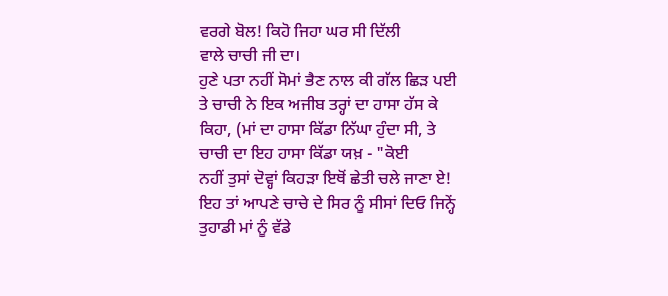ਵਰਗੇ ਬੋਲ! ਕਿਹੋ ਜਿਹਾ ਘਰ ਸੀ ਦਿੱਲੀ
ਵਾਲੇ ਚਾਚੀ ਜੀ ਦਾ।
ਹੁਣੇ ਪਤਾ ਨਹੀਂ ਸੋਮਾਂ ਭੈਣ ਨਾਲ ਕੀ ਗੱਲ ਛਿੜ ਪਈ
ਤੇ ਚਾਚੀ ਨੇ ਇਕ ਅਜੀਬ ਤਰ੍ਹਾਂ ਦਾ ਹਾਸਾ ਹੱਸ ਕੇ
ਕਿਹਾ, (ਮਾਂ ਦਾ ਹਾਸਾ ਕਿੱਡਾ ਨਿੱਘਾ ਹੁੰਦਾ ਸੀ, ਤੇ
ਚਾਚੀ ਦਾ ਇਹ ਹਾਸਾ ਕਿੱਡਾ ਯਖ਼ - "ਕੋਈ
ਨਹੀਂ ਤੁਸਾਂ ਦੋਵ੍ਹਾਂ ਕਿਹੜਾ ਇਥੋਂ ਛੇਤੀ ਚਲੇ ਜਾਣਾ ਏ!
ਇਹ ਤਾਂ ਆਪਣੇ ਚਾਚੇ ਦੇ ਸਿਰ ਨੂੰ ਸੀਸਾਂ ਦਿਓ ਜਿਨ੍ਹੇਂ
ਤੁਹਾਡੀ ਮਾਂ ਨੂੰ ਵੱਡੇ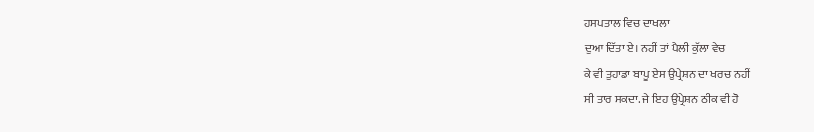ਹਸਪਤਾਲ ਵਿਚ ਦਾਖਲਾ
ਦੁਆ ਦਿੱਤਾ ਏ। ਨਹੀਂ ਤਾਂ ਪੈਲੀ ਕੁੱਲਾ ਵੇਚ
ਕੇ ਵੀ ਤੁਹਾਡਾ ਬਾਪੂ ਏਸ ਉਪ੍ਰੇਸ਼ਨ ਦਾ ਖਰਚ ਨਹੀਂ
ਸੀ ਤਾਰ ਸਕਦਾ. ਜੇ ਇਹ ਉਪ੍ਰੇਸ਼ਨ ਠੀਕ ਵੀ ਹੋ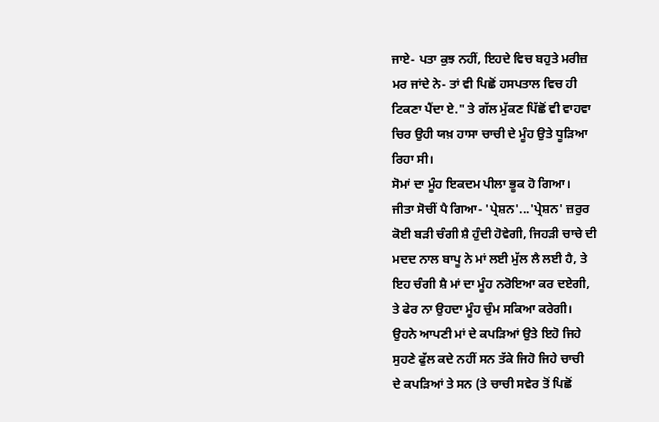ਜਾਏ- ਪਤਾ ਕੁਝ ਨਹੀਂ, ਇਹਦੇ ਵਿਚ ਬਹੁਤੇ ਮਰੀਜ਼
ਮਰ ਜਾਂਦੇ ਨੇ- ਤਾਂ ਵੀ ਪਿਛੋਂ ਹਸਪਤਾਲ ਵਿਚ ਹੀ
ਟਿਕਣਾ ਪੈਂਦਾ ਏ." ਤੇ ਗੱਲ ਮੁੱਕਣ ਪਿੱਛੋਂ ਵੀ ਵਾਹਵਾ
ਚਿਰ ਉਹੀ ਯਖ਼ ਹਾਸਾ ਚਾਚੀ ਦੇ ਮੂੰਹ ਉਤੇ ਧੂੜਿਆ
ਰਿਹਾ ਸੀ।
ਸੋਮਾਂ ਦਾ ਮੂੰਹ ਇਕਦਮ ਪੀਲਾ ਭੂਕ ਹੋ ਗਿਆ।
ਜੀਤਾ ਸੋਚੀਂ ਪੈ ਗਿਆ- 'ਪ੍ਰੇਸ਼ਨ'...'ਪ੍ਰੇਸ਼ਨ' ਜ਼ਰੁਰ
ਕੋਈ ਬੜੀ ਚੰਗੀ ਸ਼ੈ ਹੁੰਦੀ ਹੋਵੇਗੀ, ਜਿਹੜੀ ਚਾਚੇ ਦੀ
ਮਦਦ ਨਾਲ ਬਾਪੂ ਨੇ ਮਾਂ ਲਈ ਮੁੱਲ ਲੈ ਲਈ ਹੈ, ਤੇ
ਇਹ ਚੰਗੀ ਸ਼ੈ ਮਾਂ ਦਾ ਮੂੰਹ ਨਰੋਇਆ ਕਰ ਦਏਗੀ,
ਤੇ ਫੇਰ ਨਾ ਉਹਦਾ ਮੂੰਹ ਚੁੰਮ ਸਕਿਆ ਕਰੇਗੀ।
ਉਹਨੇ ਆਪਣੀ ਮਾਂ ਦੇ ਕਪੜਿਆਂ ਉਤੇ ਇਹੋ ਜਿਹੇ
ਸੁਹਣੇ ਫੁੱਲ ਕਦੇ ਨਹੀਂ ਸਨ ਤੱਕੇ ਜਿਹੋ ਜਿਹੇ ਚਾਚੀ
ਦੇ ਕਪੜਿਆਂ ਤੇ ਸਨ (ਤੇ ਚਾਚੀ ਸਵੇਰ ਤੋਂ ਪਿਛੋਂ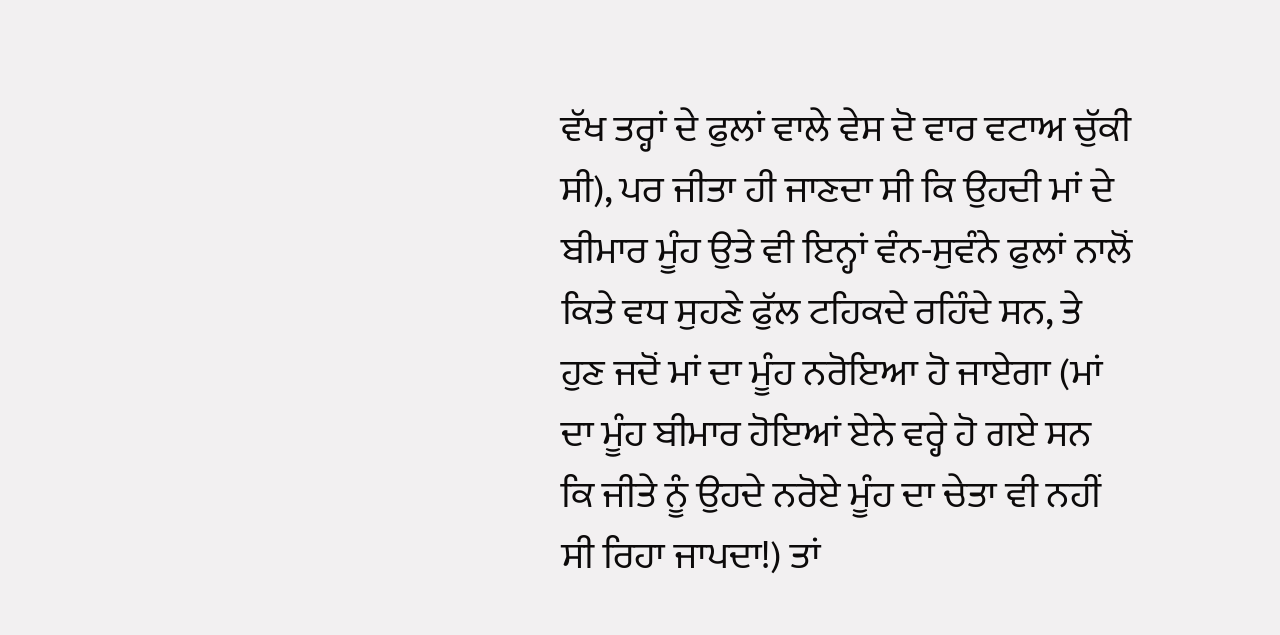ਵੱਖ ਤਰ੍ਹਾਂ ਦੇ ਫੁਲਾਂ ਵਾਲੇ ਵੇਸ ਦੋ ਵਾਰ ਵਟਾਅ ਚੁੱਕੀ
ਸੀ), ਪਰ ਜੀਤਾ ਹੀ ਜਾਣਦਾ ਸੀ ਕਿ ਉਹਦੀ ਮਾਂ ਦੇ
ਬੀਮਾਰ ਮੂੰਹ ਉਤੇ ਵੀ ਇਨ੍ਹਾਂ ਵੰਨ-ਸੁਵੰਨੇ ਫੁਲਾਂ ਨਾਲੋਂ
ਕਿਤੇ ਵਧ ਸੁਹਣੇ ਫੁੱਲ ਟਹਿਕਦੇ ਰਹਿੰਦੇ ਸਨ, ਤੇ
ਹੁਣ ਜਦੋਂ ਮਾਂ ਦਾ ਮੂੰਹ ਨਰੋਇਆ ਹੋ ਜਾਏਗਾ (ਮਾਂ
ਦਾ ਮੂੰਹ ਬੀਮਾਰ ਹੋਇਆਂ ਏਨੇ ਵਰ੍ਹੇ ਹੋ ਗਏ ਸਨ
ਕਿ ਜੀਤੇ ਨੂੰ ਉਹਦੇ ਨਰੋਏ ਮੂੰਹ ਦਾ ਚੇਤਾ ਵੀ ਨਹੀਂ
ਸੀ ਰਿਹਾ ਜਾਪਦਾ!) ਤਾਂ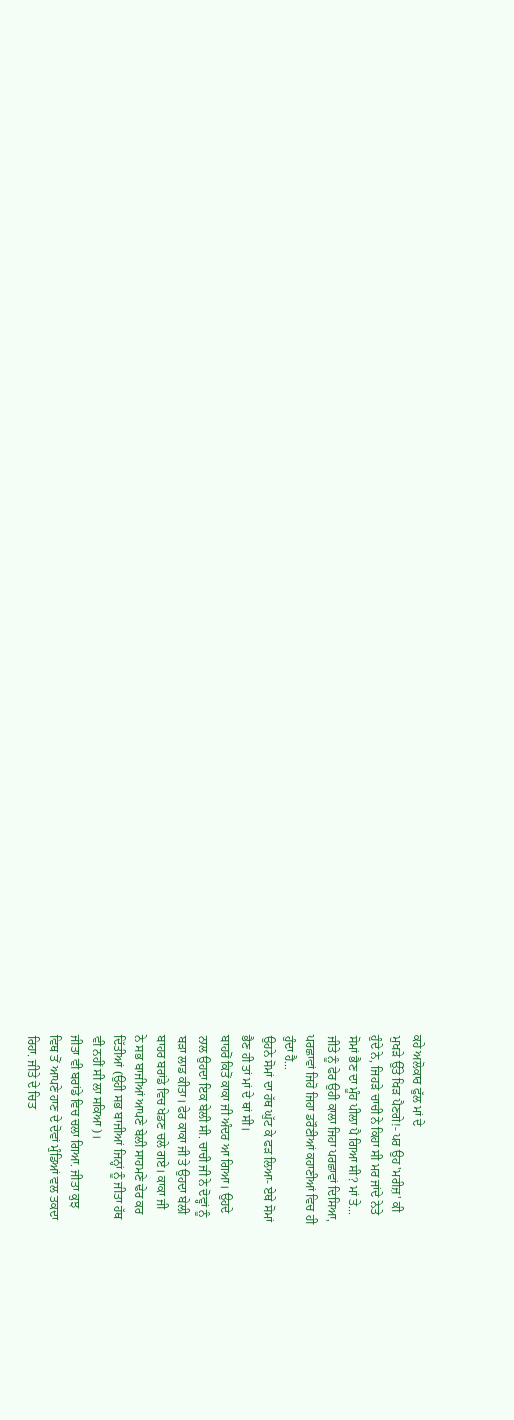ਕਹੇ ਅਲੋਕਾਰ ਫੁੱਲ ਮਾਂ ਦੇ
ਮੁਖੜੇ ਉੱਤੇ ਖਿੜ ਪੈਣਗੇ!- ਪਰ ਉਹ 'ਮਰੀਜ਼' ਕੀ
ਹੁੰਦੇ ਨੇ, ਜਿਹੜੇ ਚਾਚੀ ਨੇ ਕਿਹਾ ਸੀ ਮਰ ਜਾਂਦੇ ਨੇਤੇ
ਸੋਮਾਂ ਭੈਣ ਦਾ ਮੂੰਹ ਪੀਲਾ ਪੈ ਗਿਆ ਸੀ? ਮਾਂ ਤੇ...
ਜੀਤੇ ਨੂੰ ਫੇਰ ਉਹੀ ਕਾਲਾ ਜਿਹਾ ਪਰਛਾਵਾਂ ਦਿਸਿਆ,
ਪਰਛਾਵਾਂ ਜਿਹੋ ਜਿਹਾ ਡਰੌਣੀਆਂ ਕਹਾਣੀਆਂ ਵਿਚ ਹੀ
ਹੁੰਦਾ ਹੈ...
ਉਹਨੇ ਸੋਮਾਂ ਦਾ ਹੱਥ ਘੁੱਟ ਕੇ ਫੜ ਲਿਆ- ਏਥੇ ਸੋਮਾਂ
ਭੈਣ ਹੀ ਤਾਂ ਮਾਂ ਦੇ ਥਾਂ ਸੀ।
ਬਾਹਰੋਂ ਕਿਤੋਂ ਕਾਕਾ ਜੀ ਅੰਦਰ ਆ ਗਿਆ। ਉਹਦੇ
ਨਾਲ ਉਹਦਾ ਇਕ ਬੇਲੀ ਸੀ. ਚਾਚੀ ਜੀ ਨੇ ਦੋਵ੍ਹਾਂ ਨੂੰ
ਬੜਾ ਲਾਡ ਕੀਤਾ। ਫੇਰ ਕਾਕਾ ਜੀ ਤੇ ਉਹਦਾ ਬੇਲੀ
ਬਾਹਰ ਬਰਾਂਡੇ ਵਿਚ ਖੇਡਣ ਚਲੇ ਗਏ। ਕਾਕਾ ਜੀ
ਨੇ ਸਭ ਬਾਜੀਆਂ ਆਪਣੇ ਬੇਲੀ ਸਾਹਮਣੇ ਢੇਰ ਕਰ
ਦਿੱਤੀਆਂ (ਉਹੀ ਸਭ ਬਾਜੀਆਂ ਜਿਨ੍ਹਾਂ ਨੂੰ ਜੀਤਾ ਹੱਥ
ਵੀ ਨਹੀਂ ਸੀ ਲਾ ਸਕਿਆ)।
ਜੀਤਾ ਵੀ ਬਰਾਂਡੇ ਵਿਚ ਚਲਾ ਗਿਆ. ਜੀਤਾ ਕੁਝ
ਵਿਥ ਤੋਂ ਆਪਣੇ ਹਾਣ ਦੇ ਦੋਵਾਂ ਮੁੰਡਿਆਂ ਵਲ ਤਕਦਾ
ਰਿਹਾ. ਜੀਤੇ ਦੇ ਚਿਤ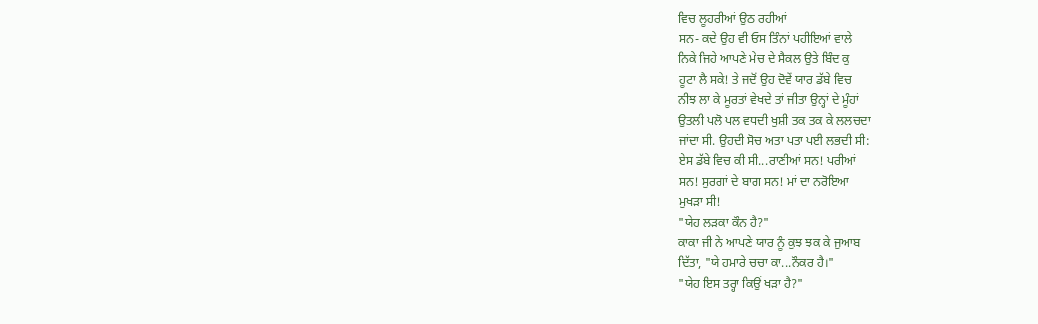ਵਿਚ ਲੂਹਰੀਆਂ ਉਠ ਰਹੀਆਂ
ਸਨ- ਕਦੇ ਉਹ ਵੀ ਓਸ ਤਿੰਨਾਂ ਪਹੀਇਆਂ ਵਾਲੇ
ਨਿਕੇ ਜਿਹੇ ਆਪਣੇ ਮੇਚ ਦੇ ਸੈਕਲ ਉਤੇ ਬਿੰਦ ਕੁ
ਹੂਟਾ ਲੈ ਸਕੇ! ਤੇ ਜਦੋਂ ਉਹ ਦੋਵੇਂ ਯਾਰ ਡੱਬੇ ਵਿਚ
ਨੀਝ ਲਾ ਕੇ ਮੂਰਤਾਂ ਵੇਖਦੇ ਤਾਂ ਜੀਤਾ ਉਨ੍ਹਾਂ ਦੇ ਮੂੰਹਾਂ
ਉਤਲੀ ਪਲੋ ਪਲ ਵਧਦੀ ਖੁਸ਼ੀ ਤਕ ਤਕ ਕੇ ਲਲਚਦਾ
ਜਾਂਦਾ ਸੀ. ਉਹਦੀ ਸੋਚ ਅਤਾ ਪਤਾ ਪਈ ਲਭਦੀ ਸੀ:
ਏਸ ਡੱਬੇ ਵਿਚ ਕੀ ਸੀ...ਰਾਣੀਆਂ ਸਨ! ਪਰੀਆਂ
ਸਨ! ਸੁਰਗਾਂ ਦੇ ਬਾਗ ਸਨ! ਮਾਂ ਦਾ ਨਰੋਇਆ
ਮੁਖੜਾ ਸੀ!
"ਯੇਹ ਲੜਕਾ ਕੌਨ ਹੈ?"
ਕਾਕਾ ਜੀ ਨੇ ਆਪਣੇ ਯਾਰ ਨੂੰ ਕੁਝ ਝਕ ਕੇ ਜੁਆਬ
ਦਿੱਤਾ, "ਯੇ ਹਮਾਰੇ ਚਚਾ ਕਾ...ਨੌਕਰ ਹੈ।"
"ਯੇਹ ਇਸ ਤਰ੍ਹਾ ਕਿਉਂ ਖੜਾ ਹੈ?"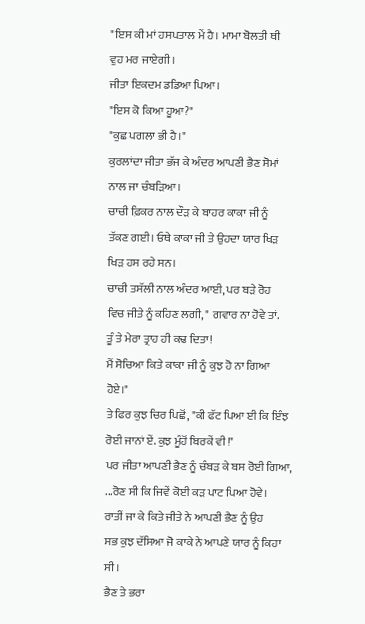"ਇਸ ਕੀ ਮਾਂ ਹਸਪਤਾਲ ਮੇਂ ਹੈ। ਮਾਮਾ ਬੋਲਤੀ ਥੀ
ਵੁਹ ਮਰ ਜਾਏਗੀ।
ਜੀਤਾ ਇਕਦਮ ਡਡਿਆ ਪਿਆ।
"ਇਸ ਕੋ ਕਿਆ ਹੂਆ?"
"ਕੁਛ ਪਗਲਾ ਭੀ ਹੈ।"
ਕੁਰਲਾਂਦਾ ਜੀਤਾ ਭੱਜ ਕੇ ਅੰਦਰ ਆਪਣੀ ਭੈਣ ਸੋਮਾਂ
ਨਾਲ ਜਾ ਚੰਬੜਿਆ।
ਚਾਚੀ ਫ਼ਿਕਰ ਨਾਲ ਦੌੜ ਕੇ ਬਾਹਰ ਕਾਕਾ ਜੀ ਨੂੰ
ਤੱਕਣ ਗਈ। ਓਥੇ ਕਾਕਾ ਜੀ ਤੇ ਉਹਦਾ ਯਾਰ ਖਿੜ
ਖਿੜ ਹਸ ਰਹੇ ਸਨ।
ਚਾਚੀ ਤਸੱਲੀ ਨਾਲ ਅੰਦਰ ਆਈ, ਪਰ ਬੜੇ ਰੋਹ
ਵਿਚ ਜੀਤੇ ਨੂੰ ਕਹਿਣ ਲਗੀ, " ਗਵਾਰ ਨਾ ਹੋਵੇ ਤਾਂ.
ਤੂੰ ਤੇ ਮੇਰਾ ਤ੍ਰਾਹ ਹੀ ਕਢ ਦਿਤਾ!
ਮੈਂ ਸੋਚਿਆ ਕਿਤੇ ਕਾਕਾ ਜੀ ਨੂੰ ਕੁਝ ਹੋ ਨਾ ਗਿਆ
ਹੋਏ।"
ਤੇ ਫਿਰ ਕੁਝ ਚਿਰ ਪਿਛੋਂ, "ਕੀ ਫੱਟ ਪਿਆ ਈ ਕਿ ਇੰਝ
ਰੋਈ ਜਾਨਾਂ ਏਂ. ਕੁਝ ਮੂੰਹੋਂ ਬਿਰਕੇਂ ਵੀ!"
ਪਰ ਜੀਤਾ ਆਪਣੀ ਭੈਣ ਨੂੰ ਚੰਬੜ ਕੇ ਬਸ ਰੋਈ ਗਿਆ,
...ਰੋਣ ਸੀ ਕਿ ਜਿਵੇਂ ਕੋਈ ਕੜ ਪਾਟ ਪਿਆ ਹੋਵੇ।
ਰਾਤੀਂ ਜਾ ਕੇ ਕਿਤੇ ਜੀਤੇ ਨੇ ਆਪਣੀ ਭੈਣ ਨੂੰ ਉਹ
ਸਭ ਕੁਝ ਦੱਸਿਆ ਜੋ ਕਾਕੇ ਨੇ ਆਪਣੇ ਯਾਰ ਨੂੰ ਕਿਹਾ
ਸੀ।
ਭੈਣ ਤੇ ਭਰਾ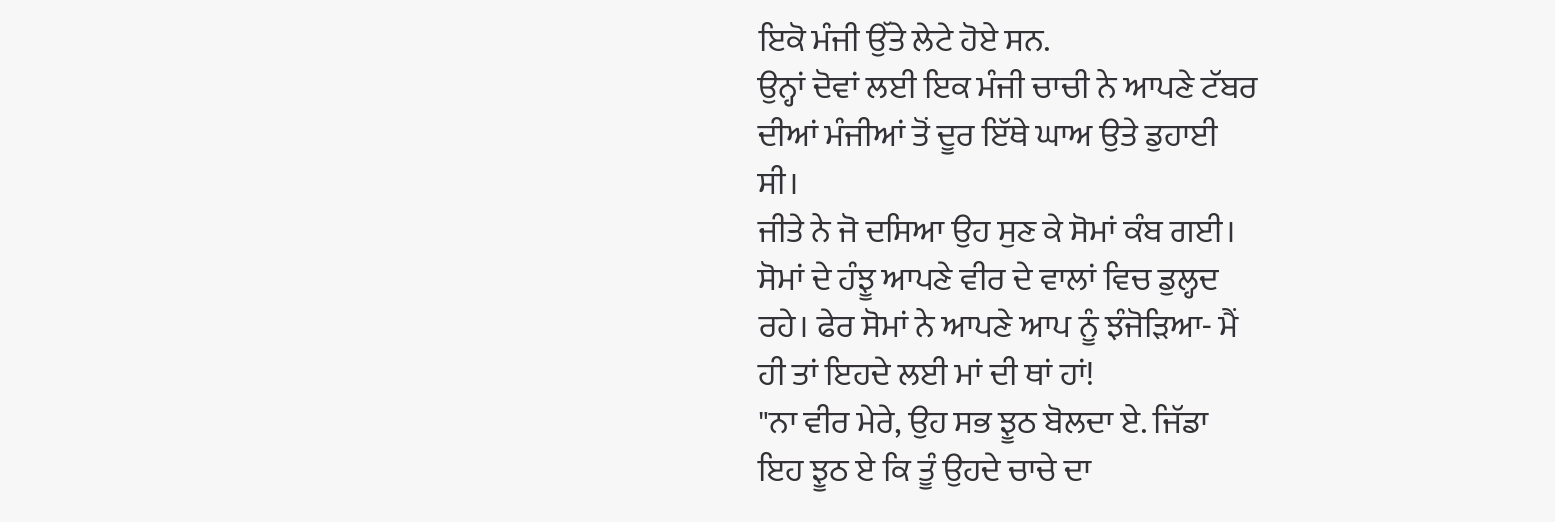ਇਕੋ ਮੰਜੀ ਉੱਤੇ ਲੇਟੇ ਹੋਏ ਸਨ.
ਉਨ੍ਹਾਂ ਦੋਵਾਂ ਲਈ ਇਕ ਮੰਜੀ ਚਾਚੀ ਨੇ ਆਪਣੇ ਟੱਬਰ
ਦੀਆਂ ਮੰਜੀਆਂ ਤੋਂ ਦੂਰ ਇੱਥੇ ਘਾਅ ਉਤੇ ਡੁਹਾਈ
ਸੀ।
ਜੀਤੇ ਨੇ ਜੋ ਦਸਿਆ ਉਹ ਸੁਣ ਕੇ ਸੋਮਾਂ ਕੰਬ ਗਈ।
ਸੋਮਾਂ ਦੇ ਹੰਝੂ ਆਪਣੇ ਵੀਰ ਦੇ ਵਾਲਾਂ ਵਿਚ ਡੁਲ੍ਹਦ
ਰਹੇ। ਫੇਰ ਸੋਮਾਂ ਨੇ ਆਪਣੇ ਆਪ ਨੂੰ ਝੰਜੋੜਿਆ- ਮੈਂ
ਹੀ ਤਾਂ ਇਹਦੇ ਲਈ ਮਾਂ ਦੀ ਥਾਂ ਹਾਂ!
"ਨਾ ਵੀਰ ਮੇਰੇ, ਉਹ ਸਭ ਝੂਠ ਬੋਲਦਾ ਏ. ਜਿੱਡਾ
ਇਹ ਝੂਠ ਏ ਕਿ ਤੂੰ ਉਹਦੇ ਚਾਚੇ ਦਾ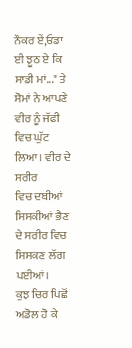ਨੌਕਰ ਏਂ,ਓਡਾ
ਈ ਝੂਠ ਏ ਕਿ ਸਾਡੀ ਮਾਂ..." ਤੇ ਸੋਮਾਂ ਨੇ ਆਪਣੇ
ਵੀਰ ਨੂੰ ਜੱਫੀ ਵਿਚ ਘੁੱਟ ਲਿਆ। ਵੀਰ ਦੇ ਸਰੀਰ
ਵਿਚ ਦਬੀਆਂ ਸਿਸਕੀਆਂ ਭੈਣ ਦੇ ਸਰੀਰ ਵਿਚ
ਸਿਸਕਣ ਲੱਗ ਪਈਆਂ।
ਕੁਝ ਚਿਰ ਪਿਛੋਂ ਅਡੋਲ ਹੋ ਕੇ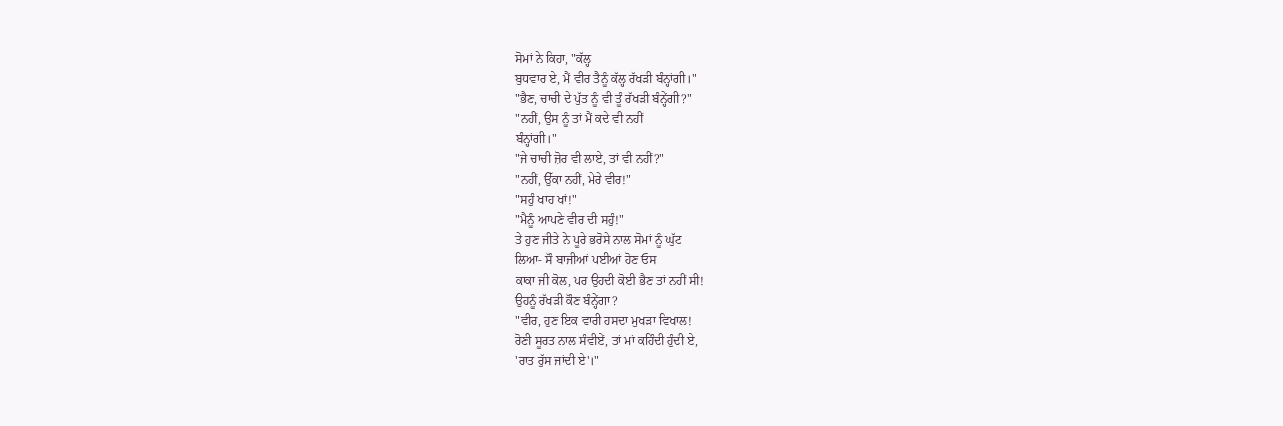ਸੋਮਾਂ ਨੇ ਕਿਹਾ, "ਕੱਲ੍ਹ
ਬੁਧਵਾਰ ਏ, ਮੈਂ ਵੀਰ ਤੈਨੂੰ ਕੱਲ੍ਹ ਰੱਖੜੀ ਬੰਨ੍ਹਾਂਗੀ।"
"ਭੈਣ, ਚਾਚੀ ਦੇ ਪੁੱਤ ਨੂੰ ਵੀ ਤੂੰ ਰੱਖੜੀ ਬੰਨ੍ਹੇਂਗੀ?"
"ਨਹੀਂ, ਉਸ ਨੂੰ ਤਾਂ ਮੈਂ ਕਦੇ ਵੀ ਨਹੀਂ
ਬੰਨ੍ਹਾਂਗੀ।"
"ਜੇ ਚਾਚੀ ਜ਼ੋਰ ਵੀ ਲਾਏ, ਤਾਂ ਵੀ ਨਹੀਂ?"
"ਨਹੀਂ, ਉੱਕਾ ਨਹੀਂ, ਮੇਰੇ ਵੀਰ!"
"ਸਹੁੰ ਖਾਹ ਖਾਂ!"
"ਮੈਨੂੰ ਆਪਣੇ ਵੀਰ ਦੀ ਸਹੁੰ!"
ਤੇ ਹੁਣ ਜੀਤੇ ਨੇ ਪੂਰੇ ਭਰੋਸੇ ਨਾਲ ਸੋਮਾਂ ਨੂੰ ਘੁੱਟ
ਲਿਆ- ਸੌ ਬਾਜੀਆਂ ਪਈਆਂ ਹੋਣ ਓਸ
ਕਾਕਾ ਜੀ ਕੋਲ, ਪਰ ਉਹਦੀ ਕੋਈ ਭੈਣ ਤਾਂ ਨਹੀਂ ਸੀ!
ਉਹਨੂੰ ਰੱਖੜੀ ਕੌਣ ਬੰਨ੍ਹੇਂਗਾ?
"ਵੀਰ, ਹੁਣ ਇਕ ਵਾਰੀ ਹਸਦਾ ਮੁਖੜਾ ਵਿਖਾਲ!
ਰੋਣੀ ਸੂਰਤ ਨਾਲ ਸੰਵੀਏਂ, ਤਾਂ ਮਾਂ ਕਹਿੰਦੀ ਹੁੰਦੀ ਏ,
'ਰਾਤ ਰੁੱਸ ਜਾਂਦੀ ਏ'।"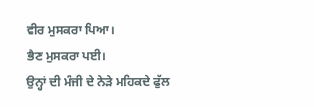ਵੀਰ ਮੁਸਕਰਾ ਪਿਆ।
ਭੈਣ ਮੁਸਕਰਾ ਪਈ।
ਉਨ੍ਹਾਂ ਦੀ ਮੰਜੀ ਦੇ ਨੇੜੇ ਮਹਿਕਦੇ ਫੁੱਲ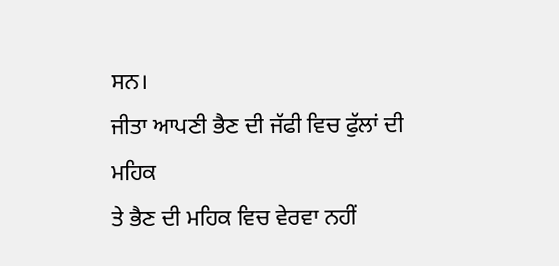ਸਨ।
ਜੀਤਾ ਆਪਣੀ ਭੈਣ ਦੀ ਜੱਫੀ ਵਿਚ ਫੁੱਲਾਂ ਦੀ ਮਹਿਕ
ਤੇ ਭੈਣ ਦੀ ਮਹਿਕ ਵਿਚ ਵੇਰਵਾ ਨਹੀਂ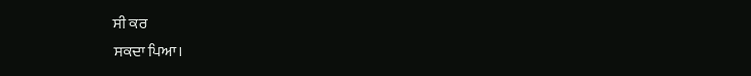ਸੀ ਕਰ
ਸਕਦਾ ਪਿਆ।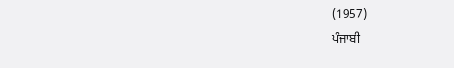(1957)
ਪੰਜਾਬੀ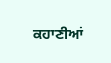ਕਹਾਣੀਆਂ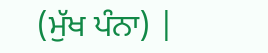(ਮੁੱਖ ਪੰਨਾ) |